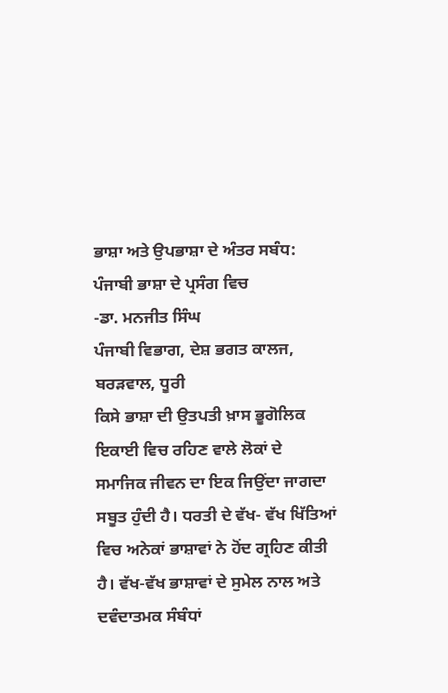ਭਾਸ਼ਾ ਅਤੇ ਉਪਭਾਸ਼ਾ ਦੇ ਅੰਤਰ ਸਬੰਧ: ਪੰਜਾਬੀ ਭਾਸ਼ਾ ਦੇ ਪ੍ਰਸੰਗ ਵਿਚ
-ਡਾ. ਮਨਜੀਤ ਸਿੰਘ
ਪੰਜਾਬੀ ਵਿਭਾਗ, ਦੇਸ਼ ਭਗਤ ਕਾਲਜ,
ਬਰੜਵਾਲ, ਧੂਰੀ
ਕਿਸੇ ਭਾਸ਼ਾ ਦੀ ਉਤਪਤੀ ਖ਼ਾਸ ਭੂਗੋਲਿਕ ਇਕਾਈ ਵਿਚ ਰਹਿਣ ਵਾਲੇ ਲੋਕਾਂ ਦੇ ਸਮਾਜਿਕ ਜੀਵਨ ਦਾ ਇਕ ਜਿਉਂਦਾ ਜਾਗਦਾ ਸਬੂਤ ਹੁੰਦੀ ਹੈ। ਧਰਤੀ ਦੇ ਵੱਖ- ਵੱਖ ਖਿੱਤਿਆਂ ਵਿਚ ਅਨੇਕਾਂ ਭਾਸ਼ਾਵਾਂ ਨੇ ਹੋਂਦ ਗ੍ਰਹਿਣ ਕੀਤੀ ਹੈ। ਵੱਖ-ਵੱਖ ਭਾਸ਼ਾਵਾਂ ਦੇ ਸੁਮੇਲ ਨਾਲ ਅਤੇ ਦਵੰਦਾਤਮਕ ਸੰਬੰਧਾਂ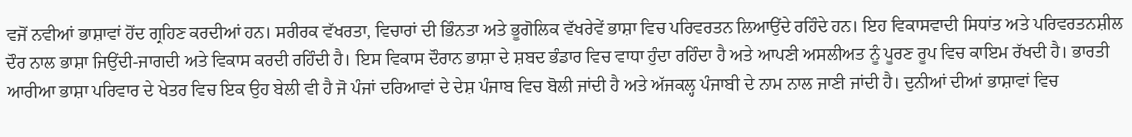ਵਜੋਂ ਨਵੀਆਂ ਭਾਸ਼ਾਵਾਂ ਹੋਂਦ ਗ੍ਰਹਿਣ ਕਰਦੀਆਂ ਹਨ। ਸਰੀਰਕ ਵੱਖਰਤਾ, ਵਿਚਾਰਾਂ ਦੀ ਭਿੰਨਤਾ ਅਤੇ ਭੂਗੋਲਿਕ ਵੱਖਰੇਵੇਂ ਭਾਸ਼ਾ ਵਿਚ ਪਰਿਵਰਤਨ ਲਿਆਉਂਦੇ ਰਹਿੰਦੇ ਹਨ। ਇਹ ਵਿਕਾਸਵਾਦੀ ਸਿਧਾਂਤ ਅਤੇ ਪਰਿਵਰਤਨਸ਼ੀਲ ਦੌਰ ਨਾਲ ਭਾਸ਼ਾ ਜਿਉਂਦੀ-ਜਾਗਦੀ ਅਤੇ ਵਿਕਾਸ ਕਰਦੀ ਰਹਿੰਦੀ ਹੈ। ਇਸ ਵਿਕਾਸ ਦੌਰਾਨ ਭਾਸ਼ਾ ਦੇ ਸ਼ਬਦ ਭੰਡਾਰ ਵਿਚ ਵਾਧਾ ਹੁੰਦਾ ਰਹਿੰਦਾ ਹੈ ਅਤੇ ਆਪਣੀ ਅਸਲੀਅਤ ਨੂੰ ਪੂਰਣ ਰੂਪ ਵਿਚ ਕਾਇਮ ਰੱਖਦੀ ਹੈ। ਭਾਰਤੀ ਆਰੀਆ ਭਾਸ਼ਾ ਪਰਿਵਾਰ ਦੇ ਖੇਤਰ ਵਿਚ ਇਕ ਉਹ ਬੇਲੀ ਵੀ ਹੈ ਜੋ ਪੰਜਾਂ ਦਰਿਆਵਾਂ ਦੇ ਦੇਸ਼ ਪੰਜਾਬ ਵਿਚ ਬੋਲੀ ਜਾਂਦੀ ਹੈ ਅਤੇ ਅੱਜਕਲ੍ਹ ਪੰਜਾਬੀ ਦੇ ਨਾਮ ਨਾਲ ਜਾਣੀ ਜਾਂਦੀ ਹੈ। ਦੁਨੀਆਂ ਦੀਆਂ ਭਾਸ਼ਾਵਾਂ ਵਿਚ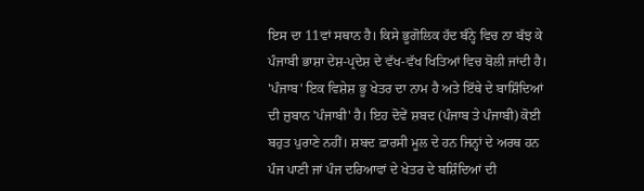ਇਸ ਦਾ 11ਵਾਂ ਸਥਾਨ ਹੈ। ਕਿਸੇ ਭੂਗੋਲਿਕ ਹੱਦ ਬੰਨ੍ਹੇ ਵਿਚ ਨਾ ਬੱਝ ਕੇ ਪੰਜਾਬੀ ਭਾਸ਼ਾ ਦੇਸ਼-ਪ੍ਰਦੇਸ਼ ਦੇ ਵੱਖ-ਵੱਖ ਖਿਤਿਆਂ ਵਿਚ ਬੋਲੀ ਜਾਂਦੀ ਹੈ।
'ਪੰਜਾਬ' ਇਕ ਵਿਸ਼ੇਸ਼ ਭੂ ਖੇਤਰ ਦਾ ਨਾਮ ਹੈ ਅਤੇ ਇੱਥੇ ਦੇ ਬਾਸ਼ਿੰਦਿਆਂ ਦੀ ਜ਼ੁਬਾਨ 'ਪੰਜਾਬੀ' ਹੈ। ਇਹ ਦੋਵੇਂ ਸ਼ਬਦ (ਪੰਜਾਬ ਤੇ ਪੰਜਾਬੀ) ਕੋਈ ਬਹੁਤ ਪੁਰਾਣੇ ਨਹੀਂ। ਸ਼ਬਦ ਫ਼ਾਰਸੀ ਮੂਲ ਦੇ ਹਨ ਜਿਨ੍ਹਾਂ ਦੇ ਅਰਥ ਹਨ ਪੰਜ ਪਾਣੀ ਜਾਂ ਪੰਜ ਦਰਿਆਵਾਂ ਦੇ ਖੇਤਰ ਦੇ ਬਸ਼ਿੰਦਿਆਂ ਦੀ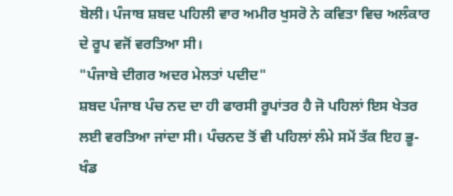ਬੋਲੀ। ਪੰਜਾਬ ਸ਼ਬਦ ਪਹਿਲੀ ਵਾਰ ਅਮੀਰ ਖੁਸਰੋ ਨੇ ਕਵਿਤਾ ਵਿਚ ਅਲੰਕਾਰ ਦੇ ਰੂਪ ਵਜੋਂ ਵਰਤਿਆ ਸੀ।
"ਪੰਜਾਬੇ ਦੀਗਰ ਅਦਰ ਮੇਲਤਾਂ ਪਦੀਦ"
ਸ਼ਬਦ ਪੰਜਾਬ ਪੰਚ ਨਦ ਦਾ ਹੀ ਫਾਰਸੀ ਰੂਪਾਂਤਰ ਹੈ ਜੋ ਪਹਿਲਾਂ ਇਸ ਖੇਤਰ ਲਈ ਵਰਤਿਆ ਜਾਂਦਾ ਸੀ। ਪੰਚਨਦ ਤੋਂ ਵੀ ਪਹਿਲਾਂ ਲੰਮੇ ਸਮੇਂ ਤੱਕ ਇਹ ਭੂ-ਖੰਡ